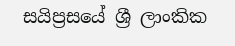සයිප්‍රසයේ ශ්‍රී ලාංකික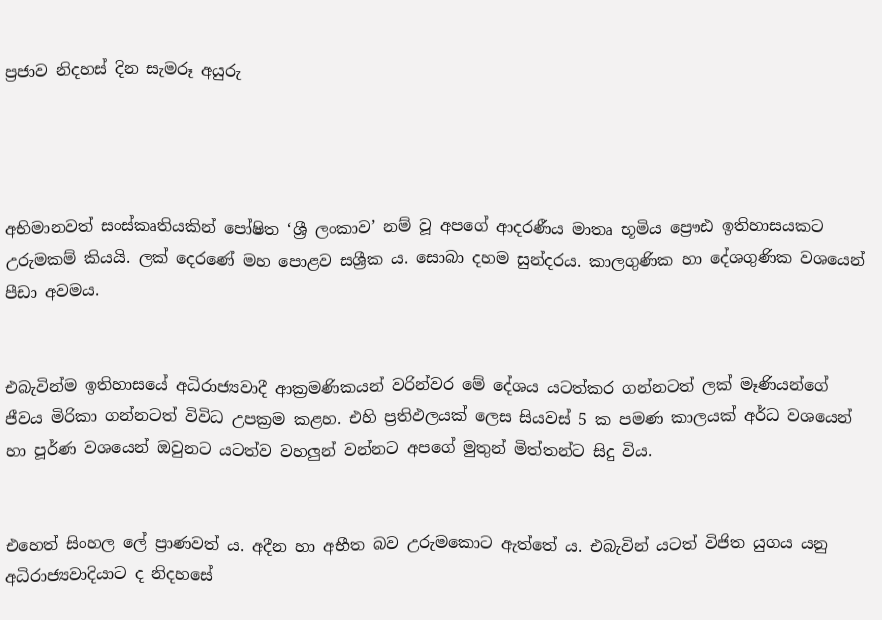ප්‍රජාව නිදහස් දින සැමරූ අයුරු




අභිමානවත් සංස්කෘතියකින් පෝෂිත ‘ශ්‍රී ලංකාව’ නම් වූ අපගේ ආදරණීය මාතෘ භූමිය ප්‍රෞඪ ඉතිහාසයකට උරුමකම් කියයි. ලක් දෙරණේ මහ පොළව සශ්‍රීක ය. සොබා දහම සුන්දරය. කාලගුණික හා දේශගුණික වශයෙන් පීඩා අවමය.


එබැවින්ම ඉතිහාසයේ අධිරාජ්‍යවාදී ආක්‍රමණිකයන් වරින්වර මේ දේශය යටත්කර ගන්නටත් ලක් මෑණියන්ගේ ජීවය මිරිකා ගන්නටත් විවිධ උපක්‍රම කළහ. එහි ප්‍රතිඵලයක් ලෙස සියවස් 5 ක පමණ කාලයක් අර්ධ වශයෙන් හා පූර්ණ වශයෙන් ඔවුනට යටත්ව වහලුන් වන්නට අපගේ මුතුන් මිත්තන්ට සිදු විය.


එහෙත් සිංහල ලේ ප්‍රාණවත් ය. අදීන හා අභීත බව උරුමකොට ඇත්තේ ය. එබැවින් යටත් විජිත යුගය යනු අධිරාජ්‍යවාදියාට ද නිදහසේ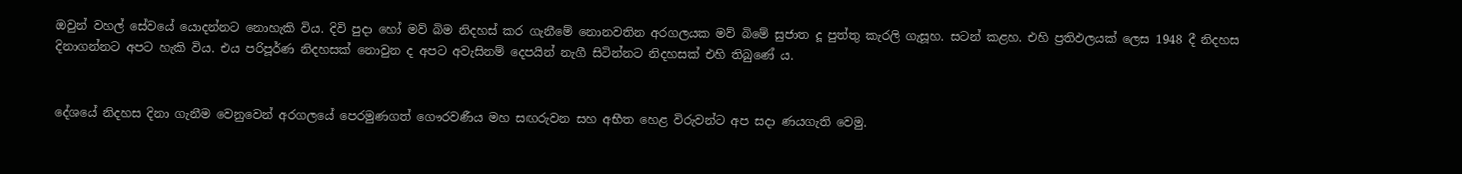ඔවුන් වහල් සේවයේ යොදන්නට නොහැකි විය. දිවි පුදා හෝ මව් බිම නිදහස් කර ගැනීමේ නොනවතින අරගලයක මව් බිමේ සුජාත දූ පුත්තු කැරලි ගැසූහ. සටන් කළහ. එහි ප්‍රතිඵලයක් ලෙස 1948 දී නිදහස දිනාගන්නට අපට හැකි විය. එය පරිපූර්ණ නිදහසක් නොවුන ද අපට අවැසිනම් දෙපයින් නැගී සිටින්නට නිදහසක් එහි තිබුණේ ය.


දේශයේ නිදහස දිනා ගැනීම වෙනුවෙන් අරගලයේ පෙරමුණගත් ගෞරවණීය මහ සඟරුවන සහ අභීත හෙළ විරුවන්ට අප සදා ණයගැති වෙමු.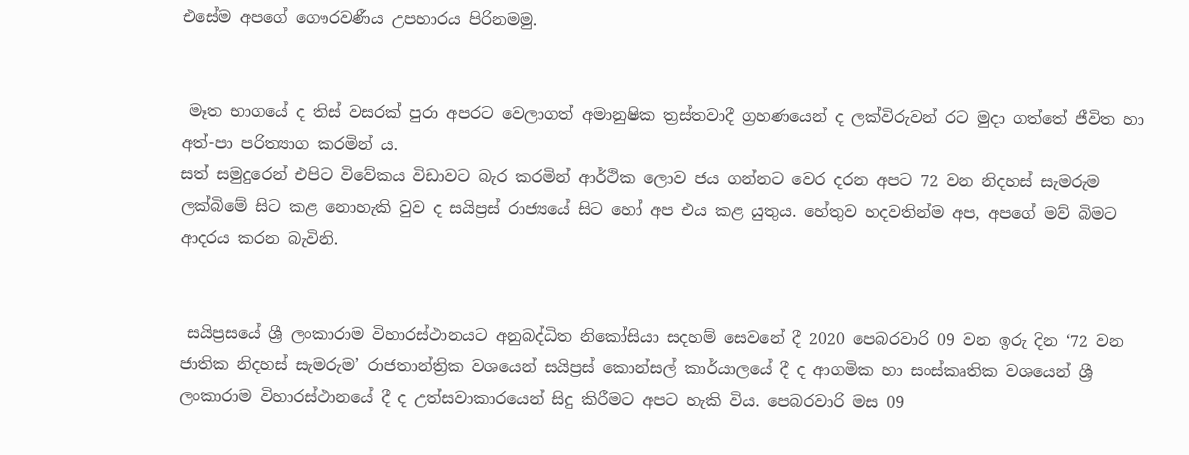එසේම අපගේ ගෞරවණීය උපහාරය පිරිනමමු.


 මෑත භාගයේ ද තිස් වසරක් පුරා අපරට වෙලාගත් අමානුෂික ත්‍රස්තවාදී ග්‍රහණයෙන් ද ලක්විරුවන් රට මුදා ගත්තේ ජීවිත හා අත්-පා පරිත්‍යාග කරමින් ය.
සත් සමුදුරෙන් එපිට විවේකය විඩාවට බැර කරමින් ආර්ථික ලොව ජය ගන්නට වෙර දරන අපට 72 වන නිදහස් සැමරුම ලක්බිමේ සිට කළ නොහැකි වුව ද සයිප්‍රස් රාජ්‍යයේ සිට හෝ අප එය කළ යුතුය. හේතුව හදවතින්ම අප, අපගේ මව් බිමට ආදරය කරන බැවිනි.


 සයිප්‍රසයේ ශ්‍රී ලංකාරාම විහාරස්ථානයට අනුබද්ධිත නිකෝසියා සදහම් සෙවනේ දී 2020 පෙබරවාරි 09 වන ඉරු දින ‘72 වන ජාතික නිදහස් සැමරුම’ රාජතාන්ත්‍රික වශයෙන් සයිප්‍රස් කොන්සල් කාර්යාලයේ දී ද ආගමික හා සංස්කෘතික වශයෙන් ශ්‍රී ලංකාරාම විහාරස්ථානයේ දී ද උත්සවාකාරයෙන් සිදු කිරීමට අපට හැකි විය. පෙබරවාරි මස 09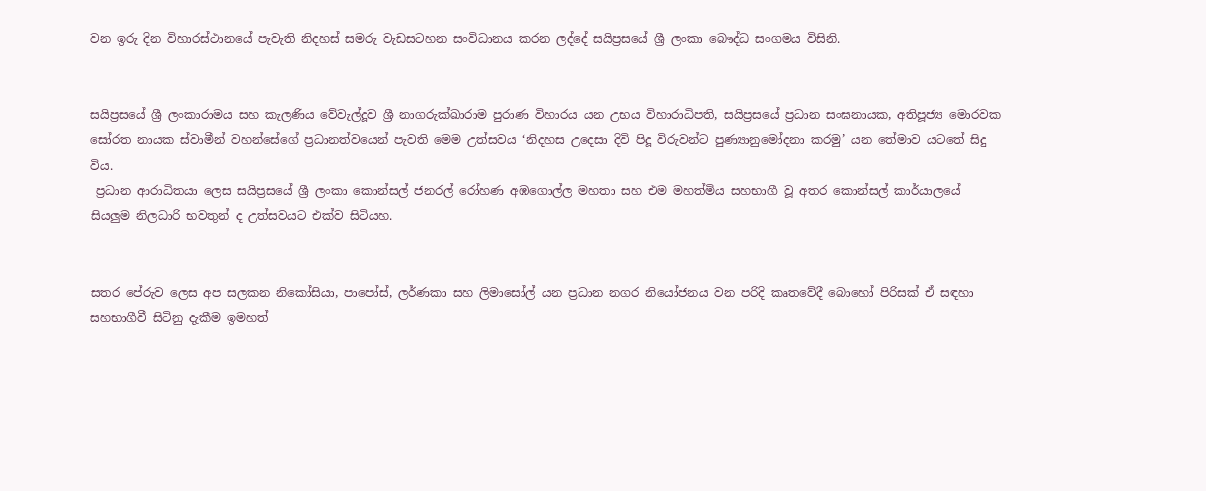වන ඉරු දින විහාරස්ථානයේ පැවැති නිදහස් සමරු වැඩසටහන සංවිධානය කරන ලද්දේ සයිප්‍රසයේ ශ්‍රී ලංකා බෞද්ධ සංගමය විසිනි.


සයිප්‍රසයේ ශ්‍රී ලංකාරාමය සහ කැලණිය වේවැල්දූව ශ්‍රී නාගරුක්ඛාරාම පුරාණ විහාරය යන උභය විහාරාධිපති, සයිප්‍රසයේ ප්‍රධාන සංඝනායක, අතිපූජ්‍ය මොරවක සෝරත නායක ස්වාමීන් වහන්සේගේ ප්‍රධානත්වයෙන් පැවති මෙම උත්සවය ‘නිදහස උදෙසා දිවි පිදූ විරුවන්ට පුණ්‍යානුමෝදනා කරමු’ යන තේමාව යටතේ සිදු විය.
 ප්‍රධාන ආරාධිතයා ලෙස සයිප්‍රසයේ ශ්‍රී ලංකා කොන්සල් ජනරල් රෝහණ අඹගොල්ල මහතා සහ එම මහත්මිය සහභාගී වූ අතර කොන්සල් කාර්යාලයේ සියලුම නිලධාරි භවතුන් ද උත්සවයට එක්ව සිටියහ.


සතර පේරුව ලෙස අප සලකන නිකෝසියා, පාපෝස්, ලර්ණකා සහ ලිමාසෝල් යන ප්‍රධාන නගර නියෝජනය වන පරිදි කෘතවේදී බොහෝ පිරිසක් ඒ සඳහා සහභාගීවී සිටිනු දැකීම ඉමහත්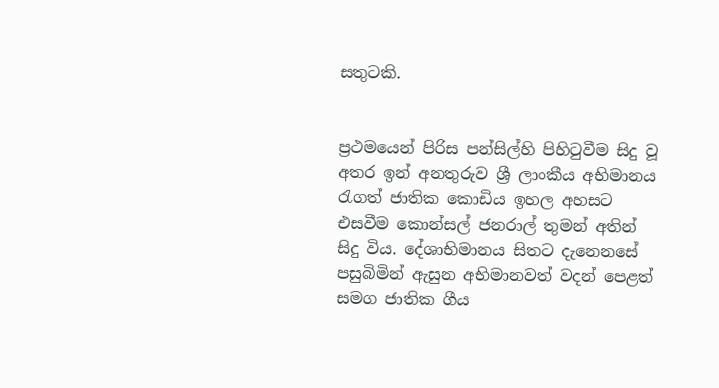සතුටකි.


ප්‍රථමයෙන් පිරිස පන්සිල්හි පිහිටුවීම සිදු වූ අතර ඉන් අනතුරුව ශ්‍රී ලාංකීය අභිමානය රැගත් ජාතික කොඩිය ඉහල අහසට එසවීම කොන්සල් ජනරාල් තුමන් අතින් සිදු විය. දේශාභිමානය සිතට දැනෙනසේ පසුබිමින් ඇසුන අභිමානවත් වදන් පෙළත් සමග ජාතික ගීය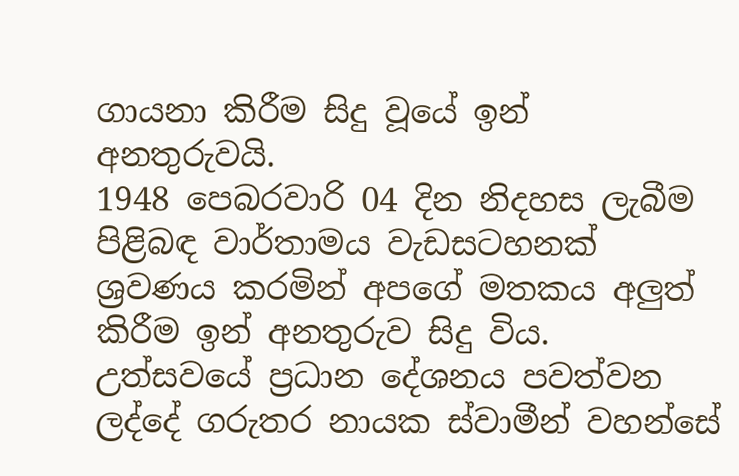ගායනා කිරීම සිදු වූයේ ඉන් අනතුරුවයි.
1948 පෙබරවාරි 04 දින නිදහස ලැබීම පිළිබඳ වාර්තාමය වැඩසටහනක් ශ්‍රවණය කරමින් අපගේ මතකය අලුත් කිරීම ඉන් අනතුරුව සිදු විය.
උත්සවයේ ප්‍රධාන දේශනය පවත්වන ලද්දේ ගරුතර නායක ස්වාමීන් වහන්සේ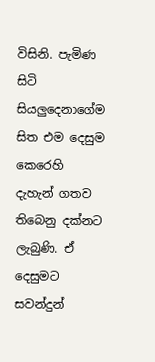විසිනි. පැමිණ සිටි සියලුදෙනාගේම සිත එම දෙසුම කෙරෙහි දැහැන් ගතව තිබෙනු දක්නට ලැබුණි. ඒ දෙසුමට සවන්දුන්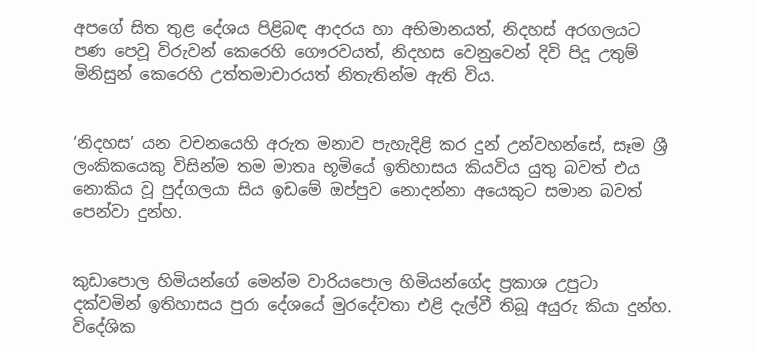අපගේ සිත තුළ දේශය පිළිබඳ ආදරය හා අභිමානයත්, නිදහස් අරගලයට පණ පෙවූ විරුවන් කෙරෙහි ගෞරවයත්, නිදහස වෙනුවෙන් දිවි පිදූ උතුම් මිනිසුන් කෙරෙහි උත්තමාචාරයත් නිතැතින්ම ඇති විය.


‘නිදහස’ යන වචනයෙහි අරුත මනාව පැහැදිළි කර දුන් උන්වහන්සේ, සෑම ශ්‍රී ලංකිකයෙකු විසින්ම තම මාතෘ භූමියේ ඉතිහාසය කියවිය යුතු බවත් එය නොකිය වූ පුද්ගලයා සිය ඉඩමේ ඔප්පුව නොදන්නා අයෙකුට සමාන බවත් පෙන්වා දුන්හ.


කුඩාපොල හිමියන්ගේ මෙන්ම වාරියපොල හිමියන්ගේද ප්‍රකාශ උපුටා දක්වමින් ඉතිහාසය පුරා දේශයේ මුරදේවතා එළි දැල්වී තිබූ අයුරු කියා දුන්හ. විදේශික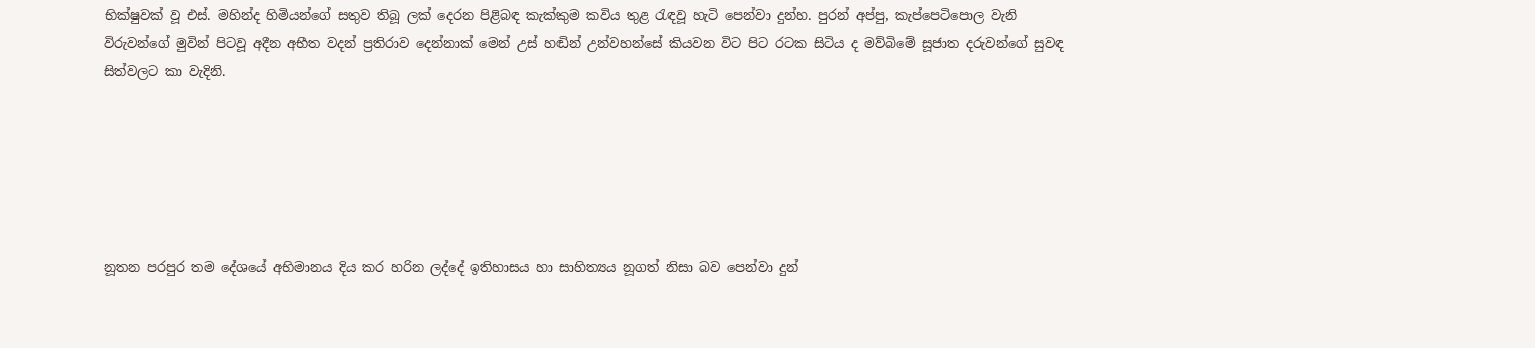භික්ෂුවක් වූ එස්. මහින්ද හිමියන්ගේ සතුව තිබූ ලක් දෙරන පිළිබඳ කැක්කුම කවිය තුළ රැඳවූ හැටි පෙන්වා දුන්හ. පුරන් අප්පු, කැප්පෙටිපොල වැනි විරුවන්ගේ මුවින් පිටවූ අදීන අභීත වදන් ප්‍රතිරාව දෙන්නාක් මෙන් උස් හඬින් උන්වහන්සේ කියවන විට පිට රටක සිටිය ද මව්බිමේ සූජාත දරුවන්ගේ සුවඳ සිත්වලට කා වැදිනි.






නූතන පරපුර තම දේශයේ අභිමානය දිය කර හරින ලද්දේ ඉතිහාසය හා සාහිත්‍යය නූගත් නිසා බව පෙන්වා දුන්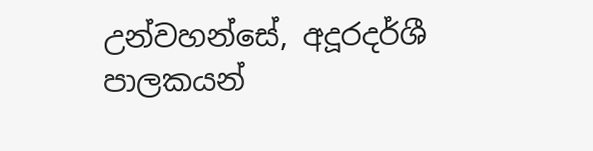උන්වහන්සේ, අදූරදර්ශී පාලකයන්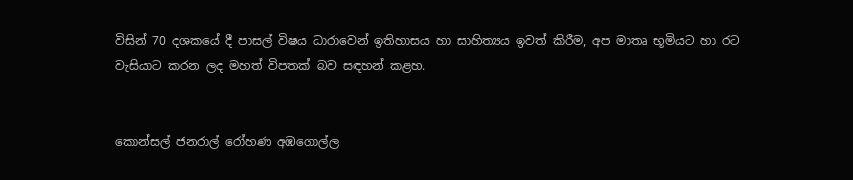විසින් 70 දශකයේ දී පාසල් විෂය ධාරාවෙන් ඉතිහාසය හා සාහිත්‍යය ඉවත් කිරීම, අප මාතෘ භූමියට හා රට වැසියාට කරන ලද මහත් විපතක් බව සඳහන් කළහ.


කොන්සල් ජනරාල් රෝහණ අඹගොල්ල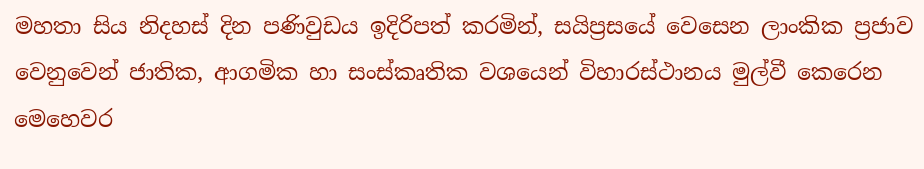මහතා සිය නිදහස් දින පණිවුඩය ඉදිරිපත් කරමින්, සයිප්‍රසයේ වෙසෙන ලාංකික ප්‍රජාව වෙනුවෙන් ජාතික, ආගමික හා සංස්කෘතික වශයෙන් විහාරස්ථානය මුල්වී කෙරෙන මෙහෙවර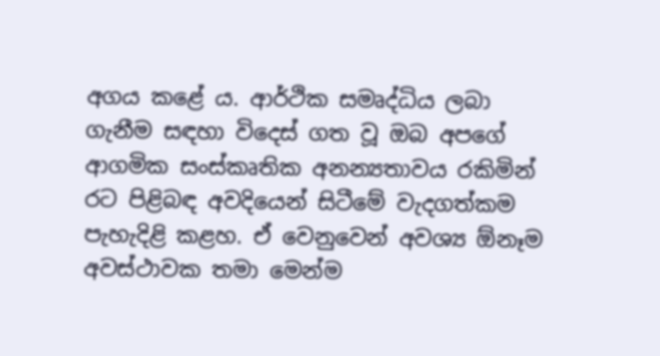අගය කළේ ය. ආර්ථික සමෘද්ධිය ලබා ගැනීම සඳහා විදෙස් ගත වූ ඔබ අපගේ ආගමික සංස්කෘතික අනන්‍යතාවය රකිමින් රට පිළිබඳ අවදියෙන් සිටීමේ වැදගත්කම පැහැදිළි කළහ. ඒ වෙනුවෙන් අවශ්‍ය ඕනෑම අවස්ථාවක තමා මෙන්ම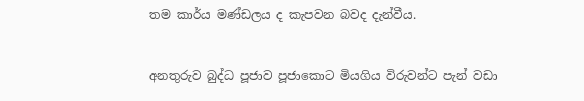තම කාර්ය මණ්ඩලය ද කැපවන බවද දැන්වීය.


අනතුරුව බුද්ධ පූජාව පූජාකොට මියගිය විරුවන්ට පැන් වඩා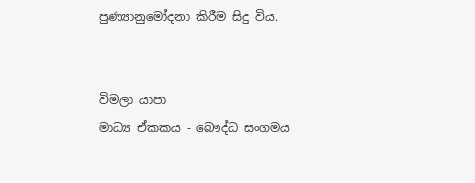පුණ්‍යානුමෝදනා කිරීම සිදු විය.


විමලා යාපා
මාධ්‍ය ඒකකය - බෞද්ධ සංගමය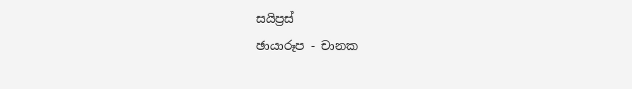සයිප්‍රස්
ඡායාරූප - චානක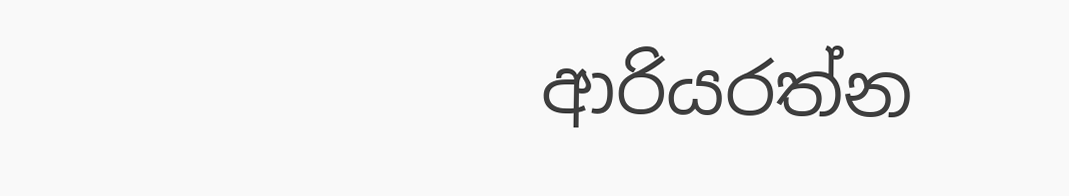ආරියරත්න